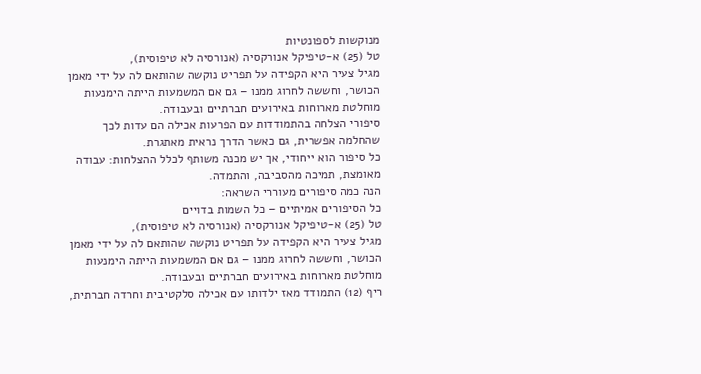מנוקשות לספונטיות
טל (25) א-טיפיקל אנורקסיה (אנורסיה לא טיפוסית),
מגיל צעיר היא הקפידה על תפריט נוקשה שהותאם לה על ידי מאמן הכושר, וחששה לחרוג ממנו – גם אם המשמעות הייתה הימנעות מוחלטת מארוחות באירועים חברתיים ובעבודה.
סיפורי הצלחה בהתמודדות עם הפרעות אכילה הם עדות לכך שהחלמה אפשרית, גם כאשר הדרך נראית מאתגרת.
כל סיפור הוא ייחודי, אך יש מכנה משותף לכלל ההצלחות: עבודה מאומצת, תמיכה מהסביבה, והתמדה.
הנה כמה סיפורים מעוררי השראה:
כל הסיפורים אמיתיים – כל השמות בדויים
טל (25) א-טיפיקל אנורקסיה (אנורסיה לא טיפוסית),
מגיל צעיר היא הקפידה על תפריט נוקשה שהותאם לה על ידי מאמן הכושר, וחששה לחרוג ממנו – גם אם המשמעות הייתה הימנעות מוחלטת מארוחות באירועים חברתיים ובעבודה.
ריף (12) התמודד מאז ילדותו עם אכילה סלקטיבית וחרדה חברתית,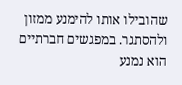שהובילו אותו להימנע ממזון ולהסתגר. במפגשים חברתיים הוא נמנע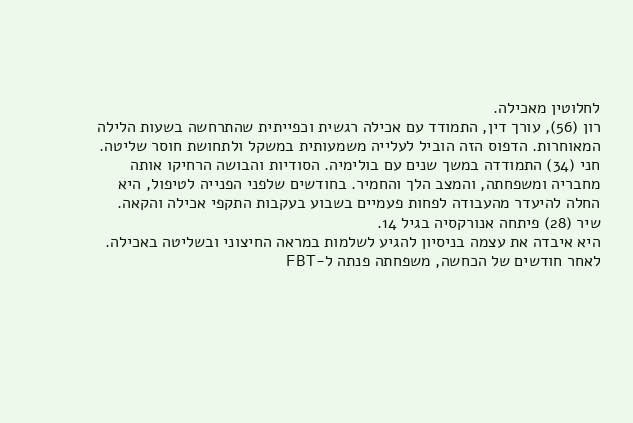לחלוטין מאכילה.
רון (56), עורך דין, התמודד עם אכילה רגשית וכפייתית שהתרחשה בשעות הלילה המאוחרות. הדפוס הזה הוביל לעלייה משמעותית במשקל ולתחושת חוסר שליטה.
חני (34) התמודדה במשך שנים עם בולימיה. הסודיות והבושה הרחיקו אותה מחבריה ומשפחתה, והמצב הלך והחמיר. בחודשים שלפני הפנייה לטיפול, היא החלה להיעדר מהעבודה לפחות פעמיים בשבוע בעקבות התקפי אכילה והקאה.
שיר (28) פיתחה אנורקסיה בגיל 14.
היא איבדה את עצמה בניסיון להגיע לשלמות במראה החיצוני ובשליטה באכילה. לאחר חודשים של הכחשה, משפחתה פנתה ל-FBT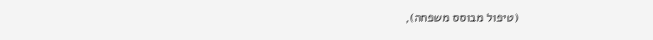(טיפול מבוסס משפחה),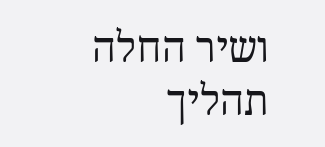ושיר החלה תהליך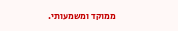ממוקד ומשמעותי.